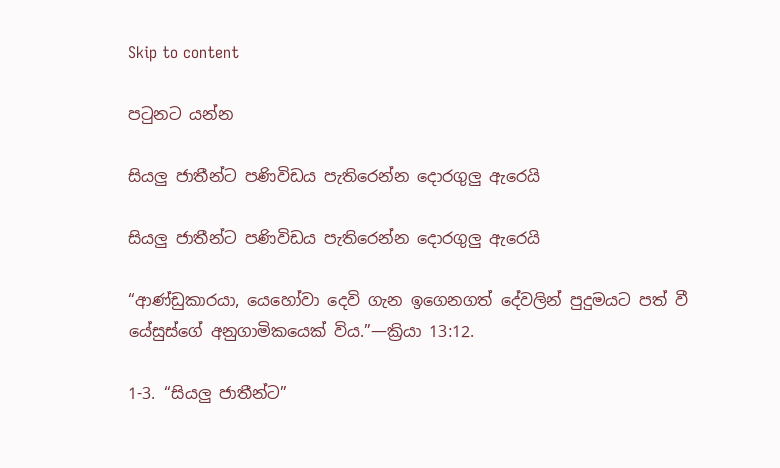Skip to content

පටුනට යන්න

සියලු ජාතීන්ට පණිවිඩය පැතිරෙන්න දොරගුලු ඇරෙයි

සියලු ජාතීන්ට පණිවිඩය පැතිරෙන්න දොරගුලු ඇරෙයි

“ආණ්ඩුකාරයා, යෙහෝවා දෙවි ගැන ඉගෙනගත් දේවලින් පුදුමයට පත් වී යේසුස්ගේ අනුගාමිකයෙක් විය.”—ක්‍රියා 13:12.

1-3. “සියලු ජාතීන්ට”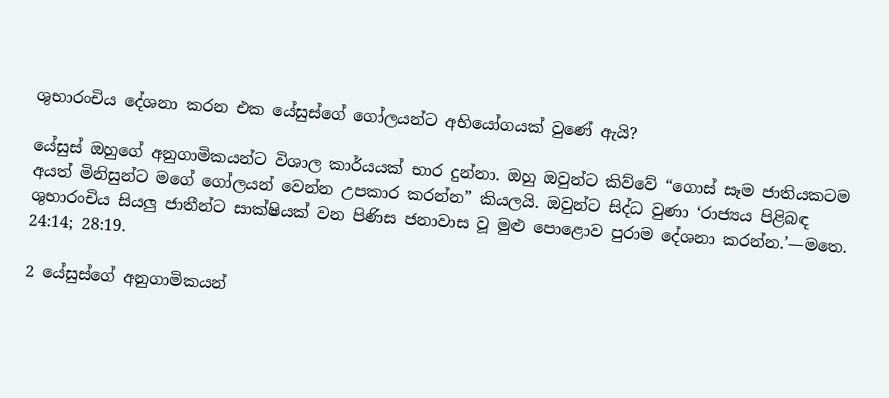ශුභාරංචිය දේශනා කරන එක යේසුස්ගේ ගෝලයන්ට අභියෝගයක් වුණේ ඇයි?

යේසුස් ඔහුගේ අනුගාමිකයන්ට විශාල කාර්යයක් භාර දුන්නා. ඔහු ඔවුන්ට කිව්වේ “ගොස් සෑම ජාතියකටම අයත් මිනිසුන්ට මගේ ගෝලයන් වෙන්න උපකාර කරන්න” කියලයි. ඔවුන්ට සිද්ධ වුණා ‘රාජ්‍යය පිළිබඳ ශුභාරංචිය සියලු ජාතීන්ට සාක්ෂියක් වන පිණිස ජනාවාස වූ මුළු පොළොව පුරාම දේශනා කරන්න.’—මතෙ. 24:14; 28:19.

2 යේසුස්ගේ අනුගාමිකයන්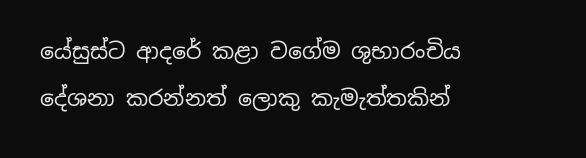යේසුස්ට ආදරේ කළා වගේම ශුභාරංචිය දේශනා කරන්නත් ලොකු කැමැත්තකින්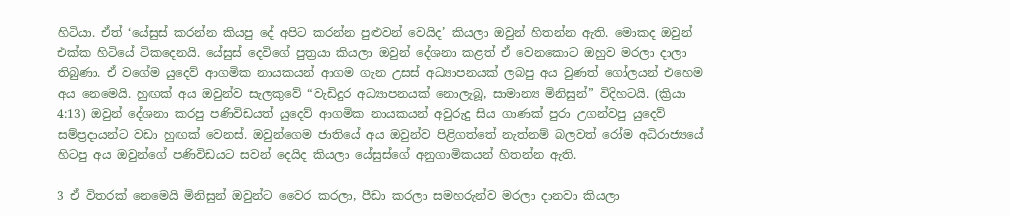හිටියා. ඒත් ‘යේසුස් කරන්න කියපු දේ අපිට කරන්න පුළුවන් වෙයිද’ කියලා ඔවුන් හිතන්න ඇති. මොකද ඔවුන් එක්ක හිටියේ ටිකදෙනයි. යේසුස් දෙවිගේ පුත්‍රයා කියලා ඔවුන් දේශනා කළත් ඒ වෙනකොට ඔහුව මරලා දාලා තිබුණා. ඒ වගේම යුදෙව් ආගමික නායකයන් ආගම ගැන උසස් අධ්‍යාපනයක් ලබපු අය වුණත් ගෝලයන් එහෙම අය නෙමෙයි. හුඟක් අය ඔවුන්ව සැලකුවේ “වැඩිදුර අධ්‍යාපනයක් නොලැබූ, සාමාන්‍ය මිනිසුන්” විදිහටයි. (ක්‍රියා 4:13) ඔවුන් දේශනා කරපු පණිවිඩයත් යුදෙව් ආගමික නායකයන් අවුරුදු සිය ගාණක් පුරා උගන්වපු යුදෙව් සම්ප්‍රදායන්ට වඩා හුඟක් වෙනස්. ඔවුන්ගෙම ජාතියේ අය ඔවුන්ව පිළිගත්තේ නැත්නම් බලවත් රෝම අධිරාජ්‍යයේ හිටපු අය ඔවුන්ගේ පණිවිඩයට සවන් දෙයිද කියලා යේසුස්ගේ අනුගාමිකයන් හිතන්න ඇති.

3 ඒ විතරක් නෙමෙයි මිනිසුන් ඔවුන්ට වෛර කරලා, පීඩා කරලා සමහරුන්ව මරලා දානවා කියලා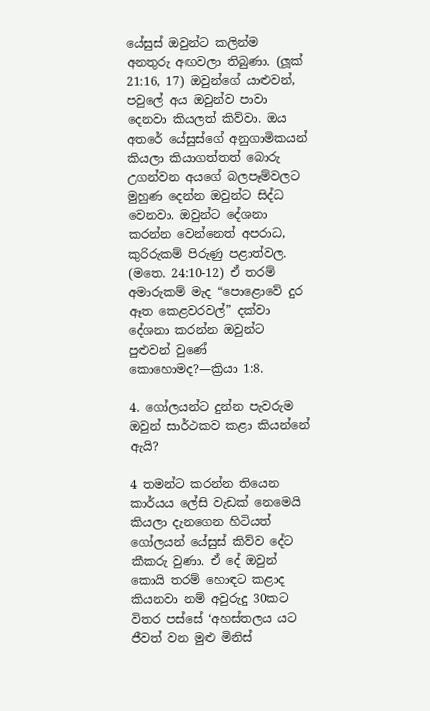යේසුස් ඔවුන්ට කලින්ම අනතුරු අඟවලා තිබුණා. (ලූක් 21:16, 17) ඔවුන්ගේ යාළුවන්, පවුලේ අය ඔවුන්ව පාවා දෙනවා කියලත් කිව්වා. ඔය අතරේ යේසුස්ගේ අනුගාමිකයන් කියලා කියාගත්තත් බොරු උගන්වන අයගේ බලපෑම්වලට මුහුණ දෙන්න ඔවුන්ට සිද්ධ වෙනවා. ඔවුන්ට දේශනා කරන්න වෙන්නෙත් අපරාධ, කුරිරුකම් පිරුණු පළාත්වල. (මතෙ. 24:10-12) ඒ තරම් අමාරුකම් මැද “පොළොවේ දුර ඈත කෙළවරවල්” දක්වා දේශනා කරන්න ඔවුන්ට පුළුවන් වුණේ කොහොමද?—ක්‍රියා 1:8.

4. ගෝලයන්ට දුන්න පැවරුම ඔවුන් සාර්ථකව කළා කියන්නේ ඇයි?

4 තමන්ට කරන්න තියෙන කාර්යය ලේසි වැඩක් නෙමෙයි කියලා දැනගෙන හිටියත් ගෝලයන් යේසුස් කිව්ව දේට කීකරු වුණා. ඒ දේ ඔවුන් කොයි තරම් හොඳට කළාද කියනවා නම් අවුරුදු 30කට විතර පස්සේ ‘අහස්තලය යට ජීවත් වන මුළු මිනිස්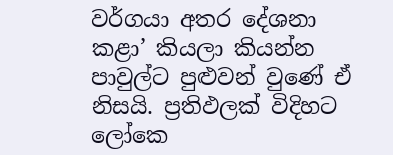වර්ගයා අතර දේශනා කළා’ කියලා කියන්න පාවුල්ට පුළුවන් වුණේ ඒ නිසයි. ප්‍රතිඵලක් විදිහට ලෝකෙ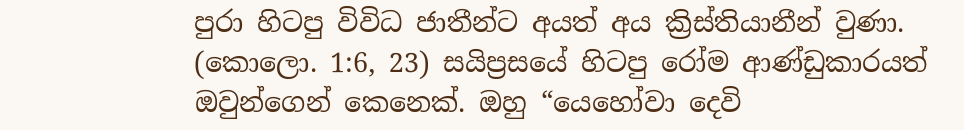පුරා හිටපු විවිධ ජාතීන්ට අයත් අය ක්‍රිස්තියානීන් වුණා. (කොලො. 1:6, 23) සයිප්‍රසයේ හිටපු රෝම ආණ්ඩුකාරයත් ඔවුන්ගෙන් කෙනෙක්. ඔහු “යෙහෝවා දෙවි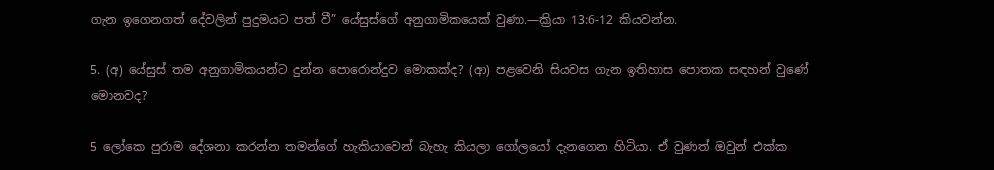ගැන ඉගෙනගත් දේවලින් පුදුමයට පත් වී” යේසුස්ගේ අනුගාමිකයෙක් වුණා.—ක්‍රියා 13:6-12 කියවන්න.

5. (අ) යේසුස් තම අනුගාමිකයන්ට දුන්න පොරොන්දුව මොකක්ද? (ආ) පළවෙනි සියවස ගැන ඉතිහාස පොතක සඳහන් වුණේ මොනවද?

5 ලෝකෙ පුරාම දේශනා කරන්න තමන්ගේ හැකියාවෙන් බැහැ කියලා ගෝලයෝ දැනගෙන හිටියා. ඒ වුණත් ඔවුන් එක්ක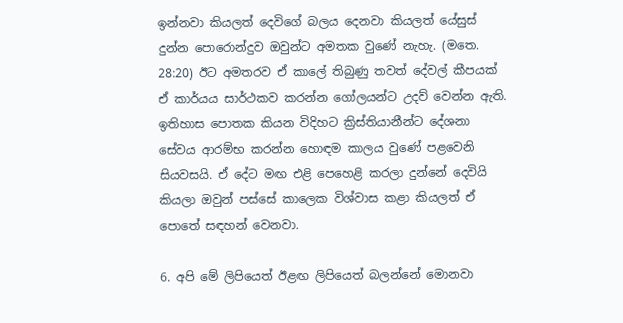ඉන්නවා කියලත් දෙවිගේ බලය දෙනවා කියලත් යේසුස් දුන්න පොරොන්දුව ඔවුන්ට අමතක වුණේ නැහැ. (මතෙ. 28:20) ඊට අමතරව ඒ කාලේ තිබුණු තවත් දේවල් කීපයක් ඒ කාර්යය සාර්ථකව කරන්න ගෝලයන්ට උදව් වෙන්න ඇති. ඉතිහාස පොතක කියන විදිහට ක්‍රිස්තියානීන්ට දේශනා සේවය ආරම්භ කරන්න හොඳම කාලය වුණේ පළවෙනි සියවසයි. ඒ දේට මඟ එළි පෙහෙළි කරලා දුන්නේ දෙවියි කියලා ඔවුන් පස්සේ කාලෙක විශ්වාස කළා කියලත් ඒ පොතේ සඳහන් වෙනවා.

6. අපි මේ ලිපියෙත් ඊළඟ ලිපියෙත් බලන්නේ මොනවා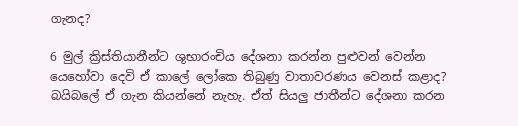ගැනද?

6 මුල් ක්‍රිස්තියානීන්ට ශුභාරංචිය දේශනා කරන්න පුළුවන් වෙන්න යෙහෝවා දෙවි ඒ කාලේ ලෝකෙ තිබුණු වාතාවරණය වෙනස් කළාද? බයිබලේ ඒ ගැන කියන්නේ නැහැ. ඒත් සියලු ජාතීන්ට දේශනා කරන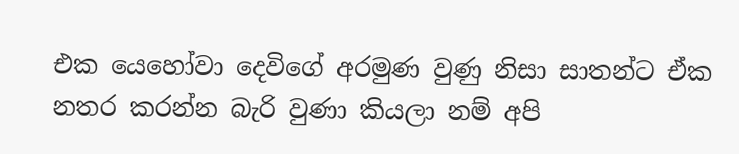එක යෙහෝවා දෙවිගේ අරමුණ වුණු නිසා සාතන්ට ඒක නතර කරන්න බැරි වුණා කියලා නම් අපි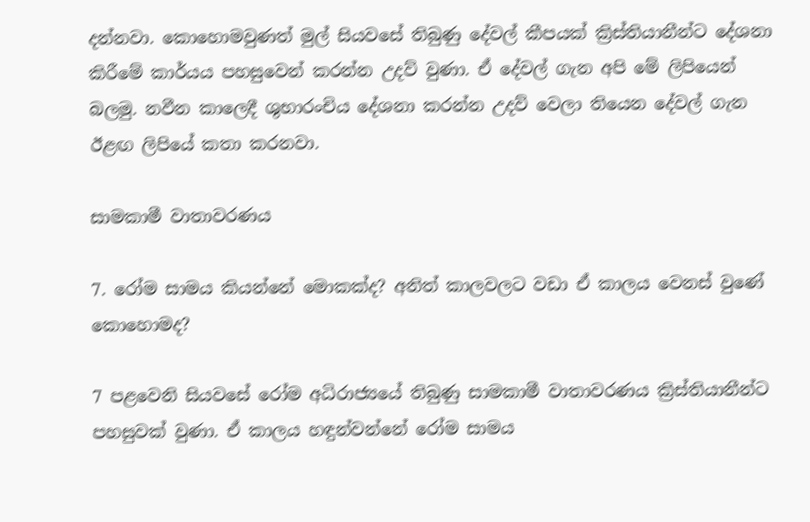දන්නවා. කොහොමවුණත් මුල් සියවසේ තිබුණු දේවල් කීපයක් ක්‍රිස්තියානීන්ට දේශනා කිරීමේ කාර්යය පහසුවෙන් කරන්න උදව් වුණා. ඒ දේවල් ගැන අපි මේ ලිපියෙන් බලමු. නවීන කාලෙදී ශුභාරංචිය දේශනා කරන්න උදව් වෙලා තියෙන දේවල් ගැන ඊළඟ ලිපියේ කතා කරනවා.

සාමකාමී වාතාවරණය

7. රෝම සාමය කියන්නේ මොකක්ද? අනිත් කාලවලට වඩා ඒ කාලය වෙනස් වුණේ කොහොමද?

7 පළවෙනි සියවසේ රෝම අධිරාජ්‍යයේ තිබුණු සාමකාමී වාතාවරණය ක්‍රිස්තියානීන්ට පහසුවක් වුණා. ඒ කාලය හඳුන්වන්නේ රෝම සාමය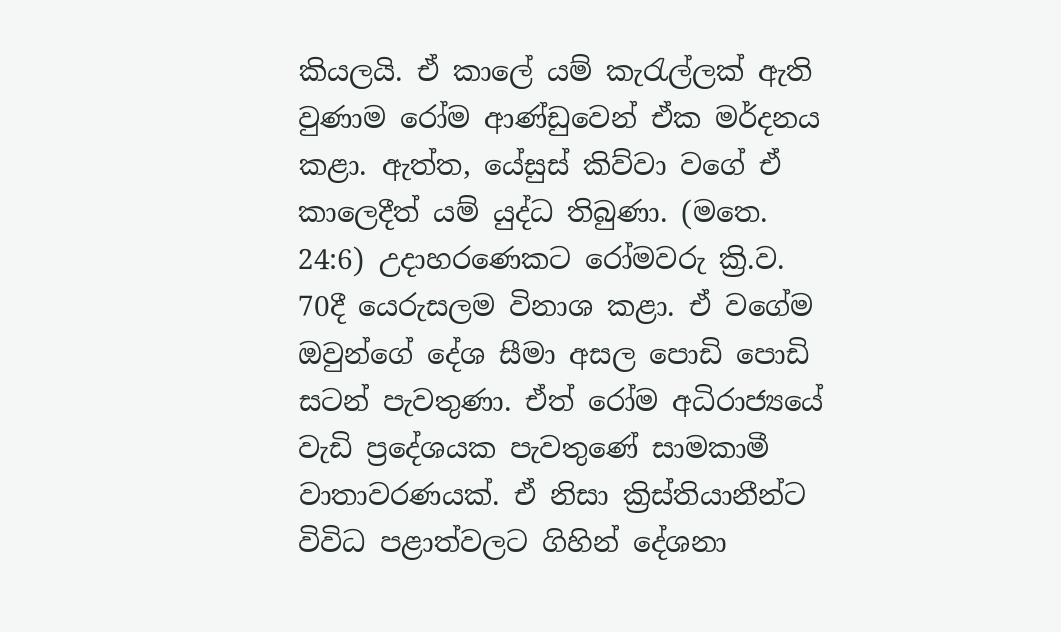කියලයි. ඒ කාලේ යම් කැරැල්ලක් ඇති වුණාම රෝම ආණ්ඩුවෙන් ඒක මර්දනය කළා. ඇත්ත, යේසුස් කිව්වා වගේ ඒ කාලෙදීත් යම් යුද්ධ තිබුණා. (මතෙ. 24:6) උදාහරණෙකට රෝමවරු ක්‍රි.ව. 70දී යෙරුසලම විනාශ කළා. ඒ වගේම ඔවුන්ගේ දේශ සීමා අසල පොඩි පොඩි සටන් පැවතුණා. ඒත් රෝම අධිරාජ්‍යයේ වැඩි ප්‍රදේශයක පැවතුණේ සාමකාමී වාතාවරණයක්. ඒ නිසා ක්‍රිස්තියානීන්ට විවිධ පළාත්වලට ගිහින් දේශනා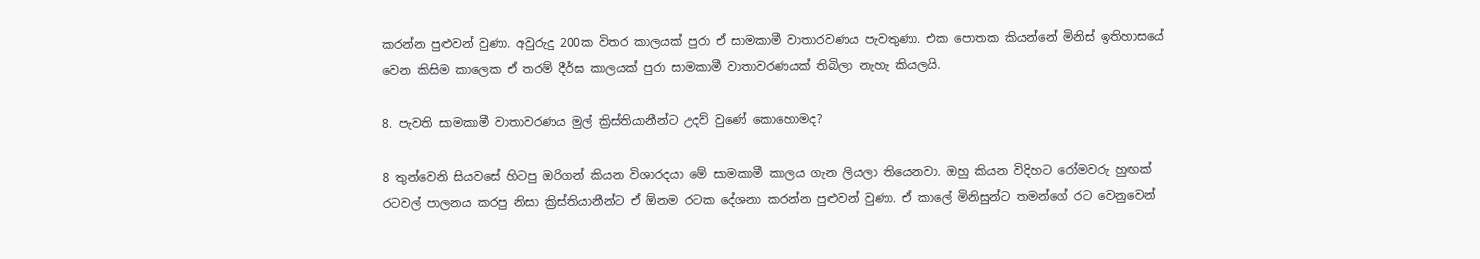කරන්න පුළුවන් වුණා. අවුරුදු 200ක විතර කාලයක් පුරා ඒ සාමකාමී වාතාරවණය පැවතුණා. එක පොතක කියන්නේ මිනිස් ඉතිහාසයේ වෙන කිසිම කාලෙක ඒ තරම් දීර්ඝ කාලයක් පුරා සාමකාමී වාතාවරණයක් තිබිලා නැහැ කියලයි.

8. පැවති සාමකාමී වාතාවරණය මුල් ක්‍රිස්තියානීන්ට උදව් වුණේ කොහොමද?

8 තුන්වෙනි සියවසේ හිටපු ඔරිගන් කියන විශාරදයා මේ සාමකාමී කාලය ගැන ලියලා තියෙනවා. ඔහු කියන විදිහට රෝමවරු හුඟක් රටවල් පාලනය කරපු නිසා ක්‍රිස්තියානීන්ට ඒ ඕනම රටක දේශනා කරන්න පුළුවන් වුණා. ඒ කාලේ මිනිසුන්ට තමන්ගේ රට වෙනුවෙන්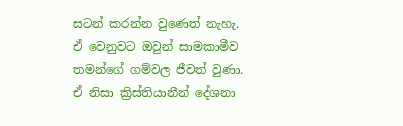සටන් කරන්න වුණෙත් නැහැ. ඒ වෙනුවට ඔවුන් සාමකාමීව තමන්ගේ ගම්වල ජීවත් වුණා. ඒ නිසා ක්‍රිස්තියානීන් දේශනා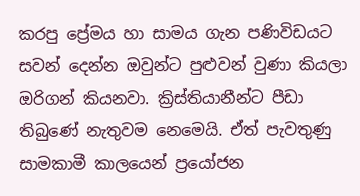කරපු ප්‍රේමය හා සාමය ගැන පණිවිඩයට සවන් දෙන්න ඔවුන්ට පුළුවන් වුණා කියලා ඔරිගන් කියනවා. ක්‍රිස්තියානීන්ට පීඩා තිබුණේ නැතුවම නෙමෙයි. ඒත් පැවතුණු සාමකාමී කාලයෙන් ප්‍රයෝජන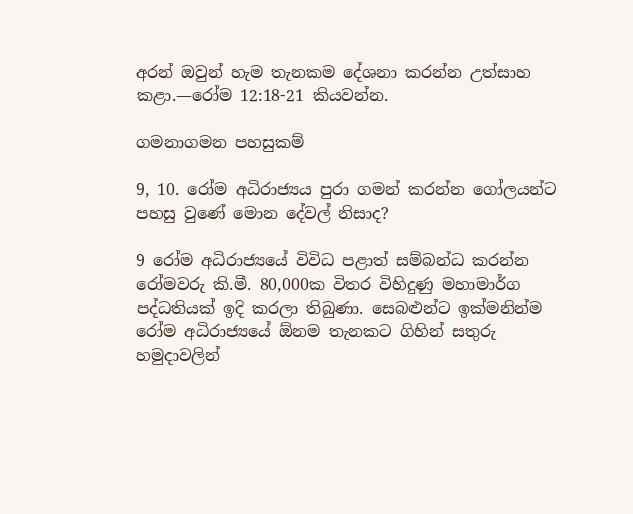අරන් ඔවුන් හැම තැනකම දේශනා කරන්න උත්සාහ කළා.—රෝම 12:18-21 කියවන්න.

ගමනාගමන පහසුකම්

9, 10. රෝම අධිරාජ්‍යය පුරා ගමන් කරන්න ගෝලයන්ට පහසු වුණේ මොන දේවල් නිසාද?

9 රෝම අධිරාජ්‍යයේ විවිධ පළාත් සම්බන්ධ කරන්න රෝමවරු කි.මී. 80,000ක විතර විහිදුණු මහාමාර්ග පද්ධතියක් ඉදි කරලා තිබුණා. සෙබළුන්ට ඉක්මනින්ම රෝම අධිරාජ්‍යයේ ඕනම තැනකට ගිහින් සතුරු හමුදාවලින්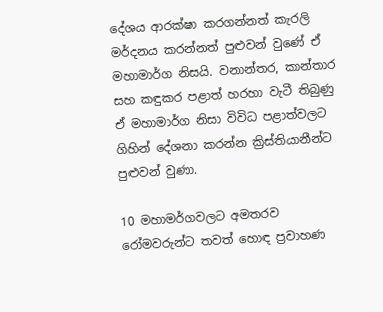දේශය ආරක්ෂා කරගන්නත් කැරලි මර්දනය කරන්නත් පුළුවන් වුණේ ඒ මහාමාර්ග නිසයි. වනාන්තර, කාන්තාර සහ කඳුකර පළාත් හරහා වැටී තිබුණු ඒ මහාමාර්ග නිසා විවිධ පළාත්වලට ගිහින් දේශනා කරන්න ක්‍රිස්තියානීන්ට පුළුවන් වුණා.

10 මහාමර්ගවලට අමතරව රෝමවරුන්ට තවත් හොඳ ප්‍රවාහණ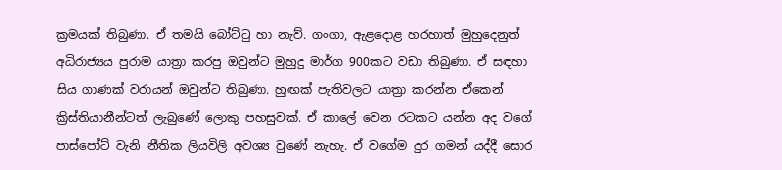ක්‍රමයක් තිබුණා. ඒ තමයි බෝට්ටු හා නැව්. ගංගා, ඇළදොළ හරහාත් මුහුදෙනුත් අධිරාජ්‍යය පුරාම යාත්‍රා කරපු ඔවුන්ට මුහුදු මාර්ග 900කට වඩා තිබුණා. ඒ සඳහා සිය ගාණක් වරායන් ඔවුන්ට තිබුණා. හුඟක් පැතිවලට යාත්‍රා කරන්න ඒකෙන් ක්‍රිස්තියානීන්ටත් ලැබුණේ ලොකු පහසුවක්. ඒ කාලේ වෙන රටකට යන්න අද වගේ පාස්පෝට් වැනි නීතික ලියවිලි අවශ්‍ය වුණේ නැහැ. ඒ වගේම දුර ගමන් යද්දී සොර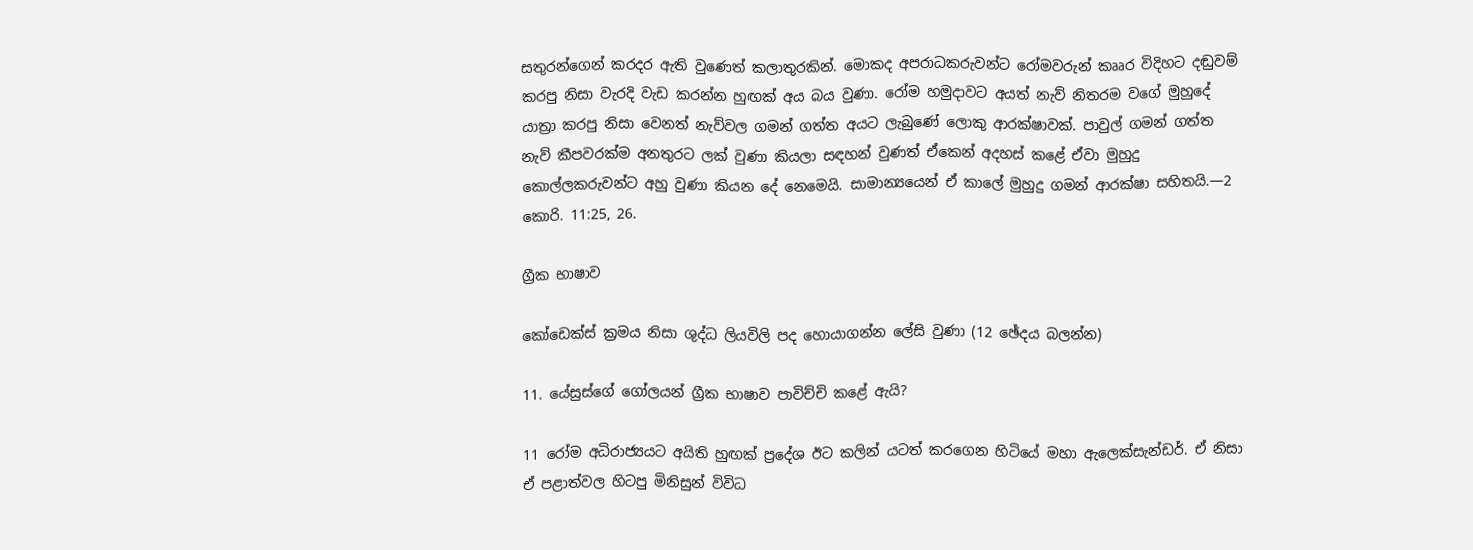සතුරන්ගෙන් කරදර ඇති වුණෙත් කලාතුරකින්. මොකද අපරාධකරුවන්ට රෝමවරුන් කෲර විදිහට දඬුවම් කරපු නිසා වැරදි වැඩ කරන්න හුඟක් අය බය වුණා. රෝම හමුදාවට අයත් නැව් නිතරම වගේ මුහුදේ යාත්‍රා කරපු නිසා වෙනත් නැව්වල ගමන් ගත්ත අයට ලැබුණේ ලොකු ආරක්ෂාවක්. පාවුල් ගමන් ගත්ත නැව් කීපවරක්ම අනතුරට ලක් වුණා කියලා සඳහන් වුණත් ඒකෙන් අදහස් කළේ ඒවා මුහුදු කොල්ලකරුවන්ට අහු වුණා කියන දේ නෙමෙයි. සාමාන්‍යයෙන් ඒ කාලේ මුහුදු ගමන් ආරක්ෂා සහිතයි.—2 කොරි. 11:25, 26.

ග්‍රීක භාෂාව

කෝඩෙක්ස් ක්‍රමය නිසා ශුද්ධ ලියවිලි පද හොයාගන්න ලේසි වුණා (12 ඡේදය බලන්න)

11. යේසුස්ගේ ගෝලයන් ග්‍රීක භාෂාව පාවිච්චි කළේ ඇයි?

11 රෝම අධිරාජ්‍යයට අයිති හුඟක් ප්‍රදේශ ඊට කලින් යටත් කරගෙන හිටියේ මහා ඇලෙක්සැන්ඩර්. ඒ නිසා ඒ පළාත්වල හිටපු මිනිසුන් විවිධ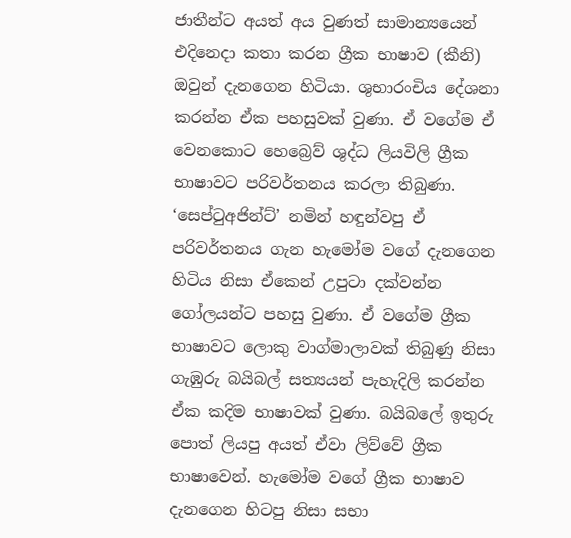ජාතීන්ට අයත් අය වුණත් සාමාන්‍යයෙන් එදිනෙදා කතා කරන ග්‍රීක භාෂාව (කීනි) ඔවුන් දැනගෙන හිටියා. ශුභාරංචිය දේශනා කරන්න ඒක පහසුවක් වුණා. ඒ වගේම ඒ වෙනකොට හෙබ්‍රෙව් ශුද්ධ ලියවිලි ග්‍රීක භාෂාවට පරිවර්තනය කරලා තිබුණා. ‘සෙප්ටුඅජින්ට්’ නමින් හඳුන්වපු ඒ පරිවර්තනය ගැන හැමෝම වගේ දැනගෙන හිටිය නිසා ඒකෙන් උපුටා දක්වන්න ගෝලයන්ට පහසු වුණා. ඒ වගේම ග්‍රීක භාෂාවට ලොකු වාග්මාලාවක් තිබුණු නිසා ගැඹුරු බයිබල් සත්‍යයන් පැහැදිලි කරන්න ඒක කදිම භාෂාවක් වුණා. බයිබලේ ඉතුරු පොත් ලියපු අයත් ඒවා ලිව්වේ ග්‍රීක භාෂාවෙන්. හැමෝම වගේ ග්‍රීක භාෂාව දැනගෙන හිටපු නිසා සභා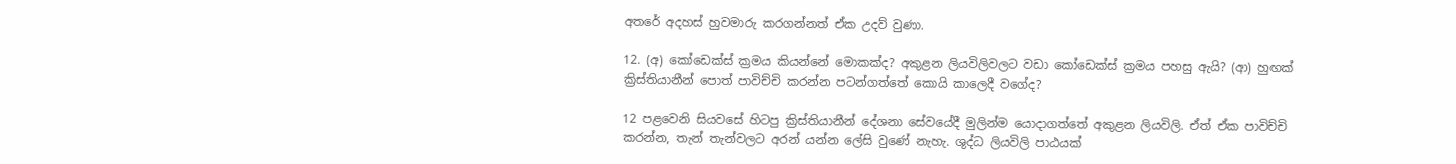අතරේ අදහස් හුවමාරු කරගන්නත් ඒක උදව් වුණා.

12. (අ) කෝඩෙක්ස් ක්‍රමය කියන්නේ මොකක්ද? අකුළන ලියවිලිවලට වඩා කෝඩෙක්ස් ක්‍රමය පහසු ඇයි? (ආ) හුඟක් ක්‍රිස්තියානීන් පොත් පාවිච්චි කරන්න පටන්ගත්තේ කොයි කාලෙදී වගේද?

12 පළවෙනි සියවසේ හිටපු ක්‍රිස්තියානීන් දේශනා සේවයේදී මුලින්ම යොදාගත්තේ අකුළන ලියවිලි. ඒත් ඒක පාවිච්චි කරන්න, තැන් තැන්වලට අරන් යන්න ලේසි වුණේ නැහැ. ශුද්ධ ලියවිලි පාඨයක්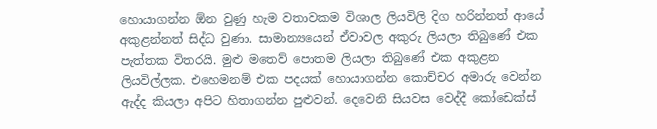හොයාගන්න ඕන වුණු හැම වතාවකම විශාල ලියවිලි දිග හරින්නත් ආයේ අකුළන්නත් සිද්ධ වුණා. සාමාන්‍යයෙන් ඒවාවල අකුරු ලියලා තිබුණේ එක පැත්තක විතරයි. මුළු මතෙව් පොතම ලියලා තිබුණේ එක අකුළන ලියවිල්ලක. එහෙමනම් එක පදයක් හොයාගන්න කොච්චර අමාරු වෙන්න ඇද්ද කියලා අපිට හිතාගන්න පුළුවන්. දෙවෙනි සියවස වෙද්දී කෝඩෙක්ස්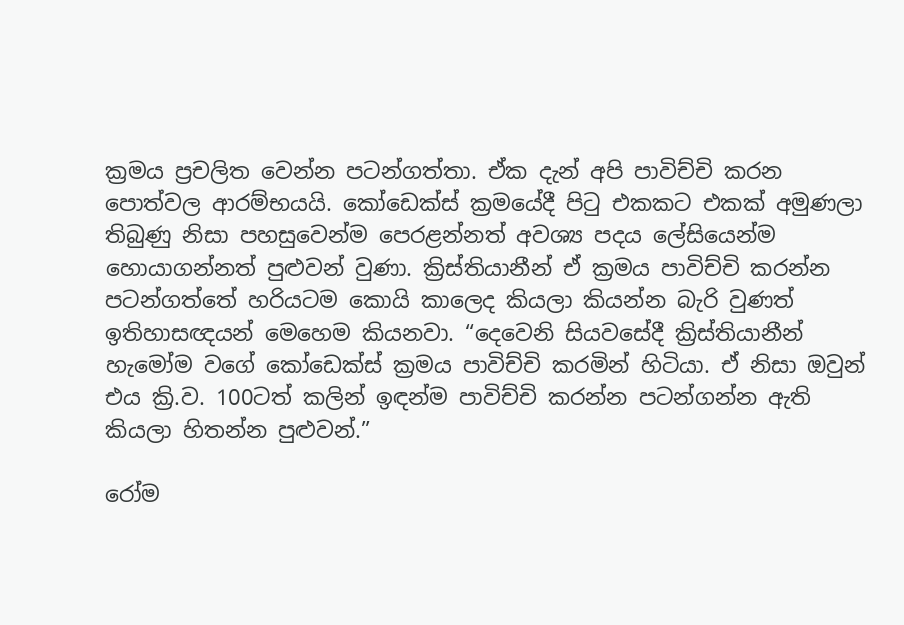ක්‍රමය ප්‍රචලිත වෙන්න පටන්ගත්තා. ඒක දැන් අපි පාවිච්චි කරන පොත්වල ආරම්භයයි. කෝඩෙක්ස් ක්‍රමයේදී පිටු එකකට එකක් අමුණලා තිබුණු නිසා පහසුවෙන්ම පෙරළන්නත් අවශ්‍ය පදය ලේසියෙන්ම හොයාගන්නත් පුළුවන් වුණා. ක්‍රිස්තියානීන් ඒ ක්‍රමය පාවිච්චි කරන්න පටන්ගත්තේ හරියටම කොයි කාලෙද කියලා කියන්න බැරි වුණත් ඉතිහාසඥයන් මෙහෙම කියනවා. “දෙවෙනි සියවසේදී ක්‍රිස්තියානීන් හැමෝම වගේ කෝඩෙක්ස් ක්‍රමය පාවිච්චි කරමින් හිටියා. ඒ නිසා ඔවුන් එය ක්‍රි.ව. 100ටත් කලින් ඉඳන්ම පාවිච්චි කරන්න පටන්ගන්න ඇති කියලා හිතන්න පුළුවන්.”

රෝම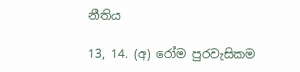නීතිය

13, 14. (අ) රෝම පුරවැසිකම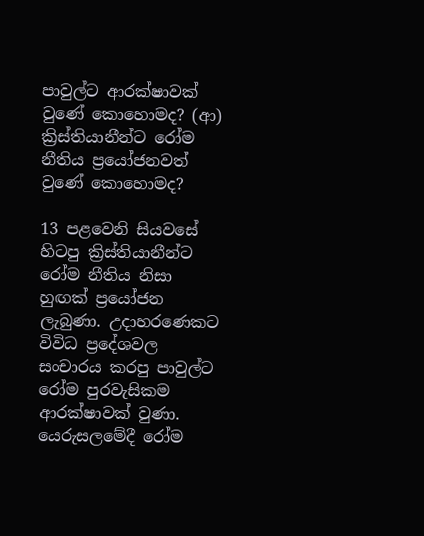පාවුල්ට ආරක්ෂාවක් වුණේ කොහොමද? (ආ) ක්‍රිස්තියානීන්ට රෝම නීතිය ප්‍රයෝජනවත් වුණේ කොහොමද?

13 පළවෙනි සියවසේ හිටපු ක්‍රිස්තියානීන්ට රෝම නීතිය නිසා හුඟක් ප්‍රයෝජන ලැබුණා. උදාහරණෙකට විවිධ ප්‍රදේශවල සංචාරය කරපු පාවුල්ට රෝම පුරවැසිකම ආරක්ෂාවක් වුණා. යෙරුසලමේදී රෝම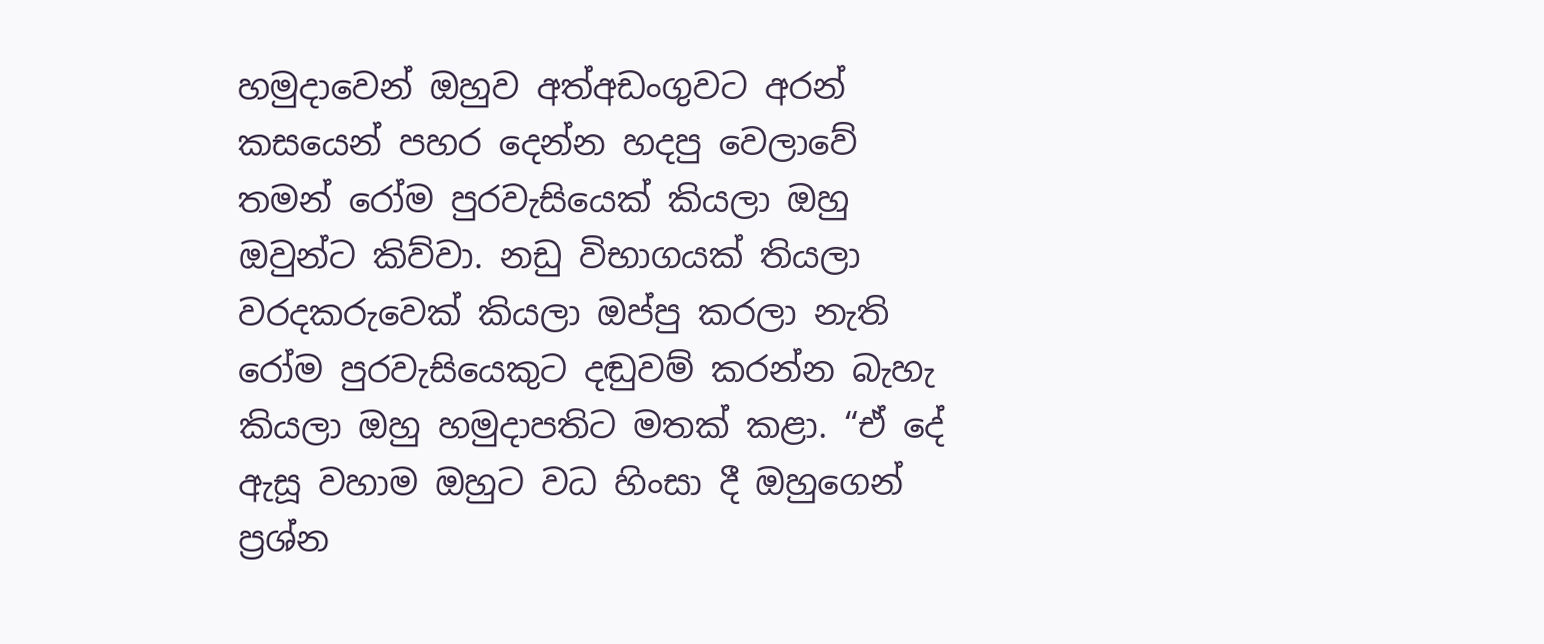හමුදාවෙන් ඔහුව අත්අඩංගුවට අරන් කසයෙන් පහර දෙන්න හදපු වෙලාවේ තමන් රෝම පුරවැසියෙක් කියලා ඔහු ඔවුන්ට කිව්වා. නඩු විභාගයක් තියලා වරදකරුවෙක් කියලා ඔප්පු කරලා නැති රෝම පුරවැසියෙකුට දඬුවම් කරන්න බැහැ කියලා ඔහු හමුදාපතිට මතක් කළා. “ඒ දේ ඇසූ වහාම ඔහුට වධ හිංසා දී ඔහුගෙන් ප්‍රශ්න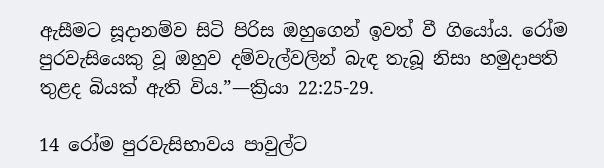ඇසීමට සූදානම්ව සිටි පිරිස ඔහුගෙන් ඉවත් වී ගියෝය. රෝම පුරවැසියෙකු වූ ඔහුව දම්වැල්වලින් බැඳ තැබූ නිසා හමුදාපති තුළද බියක් ඇති විය.”—ක්‍රියා 22:25-29.

14 රෝම පුරවැසිභාවය පාවුල්ට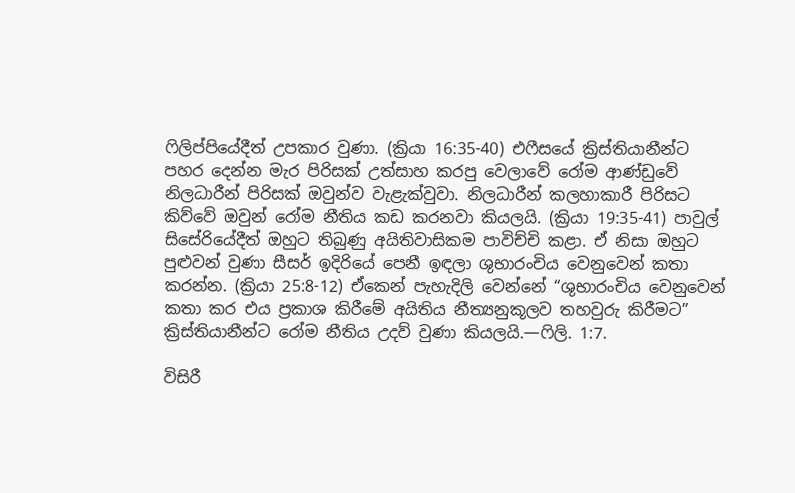ෆිලිප්පියේදීත් උපකාර වුණා. (ක්‍රියා 16:35-40) එෆීසයේ ක්‍රිස්තියානීන්ට පහර දෙන්න මැර පිරිසක් උත්සාහ කරපු වෙලාවේ රෝම ආණ්ඩුවේ නිලධාරීන් පිරිසක් ඔවුන්ව වැළැක්වුවා. නිලධාරීන් කලහාකාරී පිරිසට කිව්වේ ඔවුන් රෝම නීතිය කඩ කරනවා කියලයි. (ක්‍රියා 19:35-41) පාවුල් සිසේරියේදීත් ඔහුට තිබුණු අයිතිවාසිකම පාවිච්චි කළා. ඒ නිසා ඔහුට පුළුවන් වුණා සීසර් ඉදිරියේ පෙනී ඉඳලා ශුභාරංචිය වෙනුවෙන් කතා කරන්න. (ක්‍රියා 25:8-12) ඒකෙන් පැහැදිලි වෙන්නේ “ශුභාරංචිය වෙනුවෙන් කතා කර එය ප්‍රකාශ කිරීමේ අයිතිය නීත්‍යනුකූලව තහවුරු කිරීමට” ක්‍රිස්තියානීන්ට රෝම නීතිය උදව් වුණා කියලයි.—ෆිලි. 1:7.

විසිරී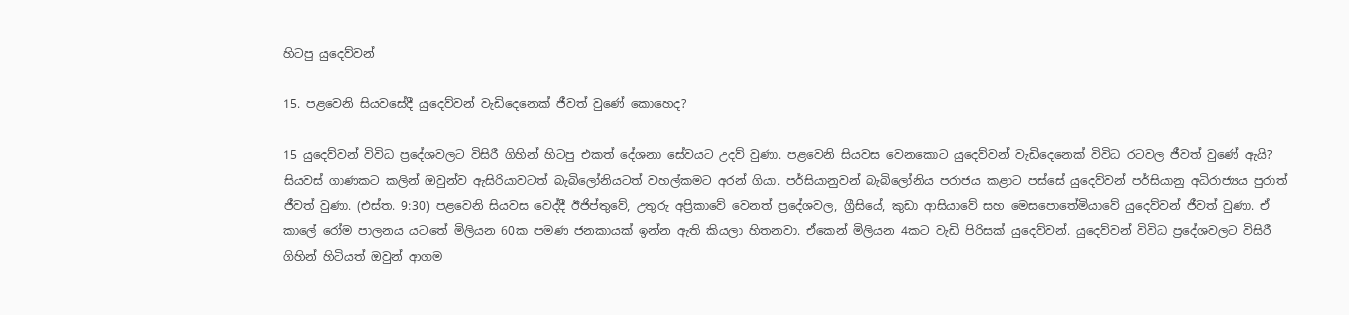හිටපු යුදෙව්වන්

15. පළවෙනි සියවසේදී යුදෙව්වන් වැඩිදෙනෙක් ජීවත් වුණේ කොහෙද?

15 යුදෙව්වන් විවිධ ප්‍රදේශවලට විසිරී ගිහින් හිටපු එකත් දේශනා සේවයට උදව් වුණා. පළවෙනි සියවස වෙනකොට යුදෙව්වන් වැඩිදෙනෙක් විවිධ රටවල ජීවත් වුණේ ඇයි? සියවස් ගාණකට කලින් ඔවුන්ව ඇසිරියාවටත් බැබිලෝනියටත් වහල්කමට අරන් ගියා. පර්සියානුවන් බැබිලෝනිය පරාජය කළාට පස්සේ යුදෙව්වන් පර්සියානු අධිරාජ්‍යය පුරාත් ජීවත් වුණා. (එස්ත. 9:30) පළවෙනි සියවස වෙද්දී ඊජිප්තුවේ, උතුරු අප්‍රිකාවේ වෙනත් ප්‍රදේශවල, ග්‍රීසියේ, කුඩා ආසියාවේ සහ මෙසපොතේමියාවේ යුදෙව්වන් ජීවත් වුණා. ඒ කාලේ රෝම පාලනය යටතේ මිලියන 60ක පමණ ජනකායක් ඉන්න ඇති කියලා හිතනවා. ඒකෙන් මිලියන 4කට වැඩි පිරිසක් යුදෙව්වන්. යුදෙව්වන් විවිධ ප්‍රදේශවලට විසිරී ගිහින් හිටියත් ඔවුන් ආගම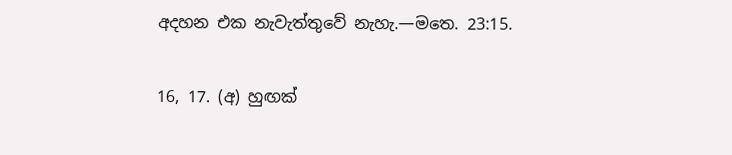අදහන එක නැවැත්තුවේ නැහැ.—මතෙ. 23:15.

16, 17. (අ) හුඟක්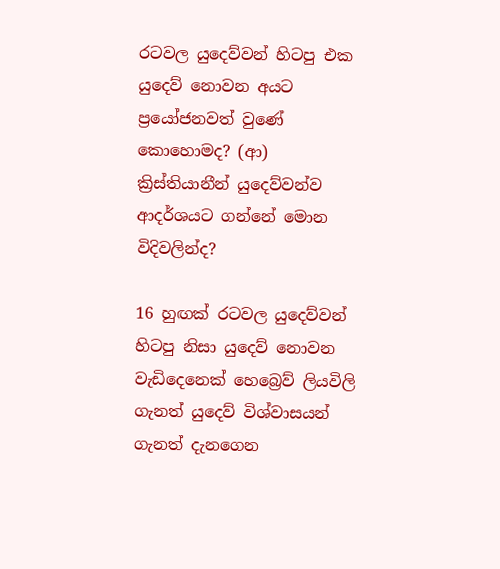රටවල යුදෙව්වන් හිටපු එක යුදෙව් නොවන අයට ප්‍රයෝජනවත් වුණේ කොහොමද? (ආ) ක්‍රිස්තියානීන් යුදෙව්වන්ව ආදර්ශයට ගන්නේ මොන විදිවලින්ද?

16 හුඟක් රටවල යුදෙව්වන් හිටපු නිසා යුදෙව් නොවන වැඩිදෙනෙක් හෙබ්‍රෙව් ලියවිලි ගැනත් යුදෙව් විශ්වාසයන් ගැනත් දැනගෙන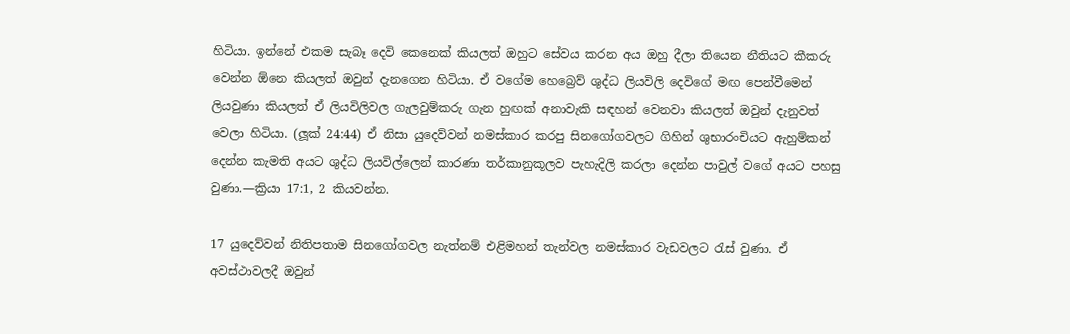හිටියා. ඉන්නේ එකම සැබෑ දෙවි කෙනෙක් කියලත් ඔහුට සේවය කරන අය ඔහු දීලා තියෙන නීතියට කීකරු වෙන්න ඕනෙ කියලත් ඔවුන් දැනගෙන හිටියා. ඒ වගේම හෙබ්‍රෙව් ශුද්ධ ලියවිලි දෙවිගේ මඟ පෙන්වීමෙන් ලියවුණා කියලත් ඒ ලියවිලිවල ගැලවුම්කරු ගැන හුඟක් අනාවැකි සඳහන් වෙනවා කියලත් ඔවුන් දැනුවත් වෙලා හිටියා. (ලූක් 24:44) ඒ නිසා යුදෙව්වන් නමස්කාර කරපු සිනගෝගවලට ගිහින් ශුභාරංචියට ඇහුම්කන් දෙන්න කැමති අයට ශුද්ධ ලියවිල්ලෙන් කාරණා තර්කානුකූලව පැහැදිලි කරලා දෙන්න පාවුල් වගේ අයට පහසු වුණා.—ක්‍රියා 17:1, 2 කියවන්න.

17 යුදෙව්වන් නිතිපතාම සිනගෝගවල නැත්නම් එළිමහන් තැන්වල නමස්කාර වැඩවලට රැස් වුණා. ඒ අවස්ථාවලදී ඔවුන්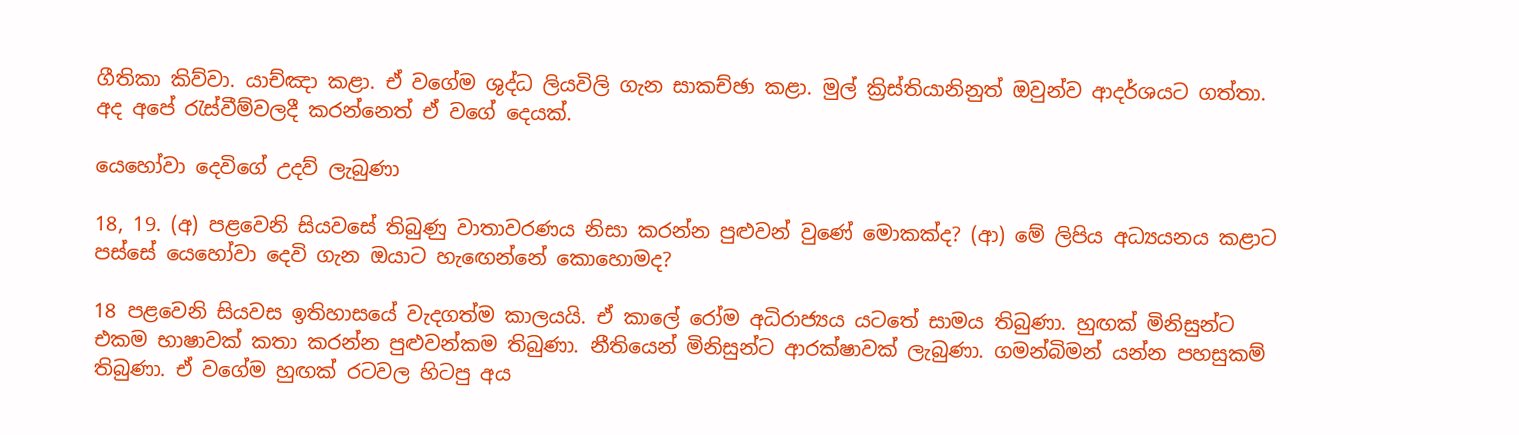ගීතිකා කිව්වා. යාච්ඤා කළා. ඒ වගේම ශුද්ධ ලියවිලි ගැන සාකච්ඡා කළා. මුල් ක්‍රිස්තියානිනුත් ඔවුන්ව ආදර්ශයට ගත්තා. අද අපේ රැස්වීම්වලදී කරන්නෙත් ඒ වගේ දෙයක්.

යෙහෝවා දෙවිගේ උදව් ලැබුණා

18, 19. (අ) පළවෙනි සියවසේ තිබුණු වාතාවරණය නිසා කරන්න පුළුවන් වුණේ මොකක්ද? (ආ) මේ ලිපිය අධ්‍යයනය කළාට පස්සේ යෙහෝවා දෙවි ගැන ඔයාට හැඟෙන්නේ කොහොමද?

18 පළවෙනි සියවස ඉතිහාසයේ වැදගත්ම කාලයයි. ඒ කාලේ රෝම අධිරාජ්‍යය යටතේ සාමය තිබුණා. හුඟක් මිනිසුන්ට එකම භාෂාවක් කතා කරන්න පුළුවන්කම තිබුණා. නීතියෙන් මිනිසුන්ට ආරක්ෂාවක් ලැබුණා. ගමන්බිමන් යන්න පහසුකම් තිබුණා. ඒ වගේම හුඟක් රටවල හිටපු අය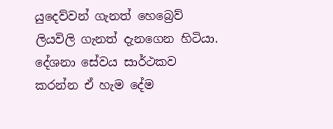යුදෙව්වන් ගැනත් හෙබ්‍රෙව් ලියවිලි ගැනත් දැනගෙන හිටියා. දේශනා සේවය සාර්ථකව කරන්න ඒ හැම දේම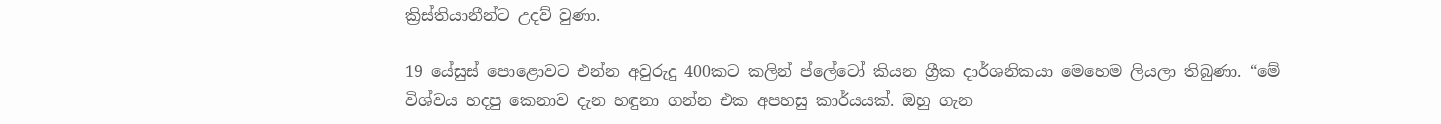ක්‍රිස්තියානීන්ට උදව් වුණා.

19 යේසුස් පොළොවට එන්න අවුරුදු 400කට කලින් ප්ලේටෝ කියන ග්‍රීක දාර්ශනිකයා මෙහෙම ලියලා තිබුණා. “මේ විශ්වය හදපු කෙනාව දැන හඳුනා ගන්න එක අපහසු කාර්යයක්. ඔහු ගැන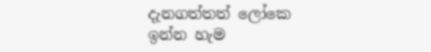දැනගත්තත් ලෝකෙ ඉන්න හැම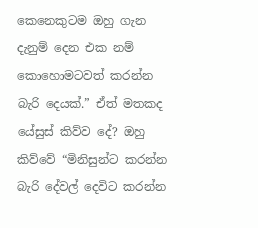කෙනෙකුටම ඔහු ගැන දැනුම් දෙන එක නම් කොහොමටවත් කරන්න බැරි දෙයක්.” ඒත් මතකද යේසුස් කිව්ව දේ? ඔහු කිව්වේ “මිනිසුන්ට කරන්න බැරි දේවල් දෙවිට කරන්න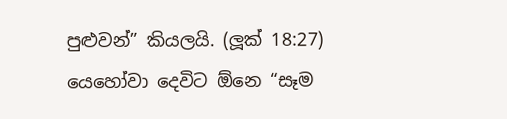පුළුවන්” කියලයි. (ලූක් 18:27) යෙහෝවා දෙවිට ඕනෙ “සෑම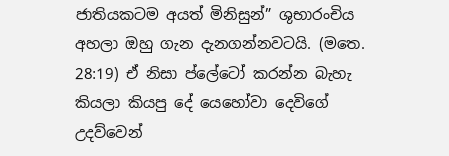ජාතියකටම අයත් මිනිසුන්” ශුභාරංචිය අහලා ඔහු ගැන දැනගන්නවටයි. (මතෙ. 28:19) ඒ නිසා ප්ලේටෝ කරන්න බැහැ කියලා කියපු දේ යෙහෝවා දෙවිගේ උදව්වෙන්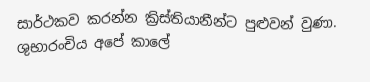සාර්ථකව කරන්න ක්‍රිස්තියානීන්ට පුළුවන් වුණා. ශුභාරංචිය අපේ කාලේ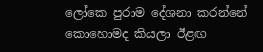ලෝකෙ පුරාම දේශනා කරන්නේ කොහොමද කියලා ඊළඟ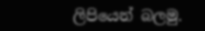ලිපියෙන් බලමු.